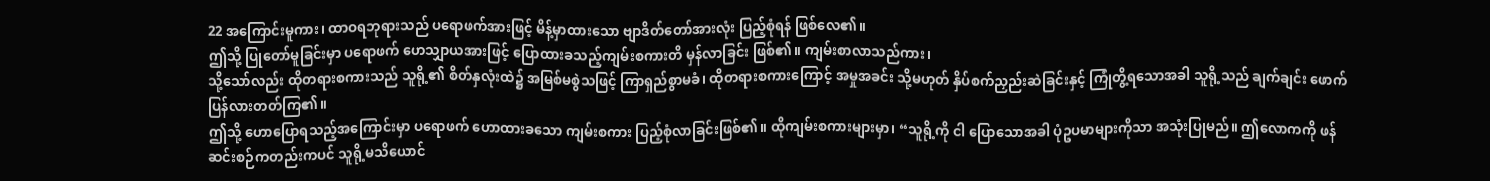22 အကြောင်းမူကား၊ ထာဝရဘုရားသည် ပရောဖက်အားဖြင့် မိန့်မှာထားသော ဗျာဒိတ်တော်အားလုံး ပြည့်စုံရန် ဖြစ်လေ၏။
ဤသို့ ပြုတော်မူခြင်းမှာ ပရောဖက် ဟေသျှာယအားဖြင့် ပြောထားခသည့်ကျမ်းစကားတိ မှန်လာခြင်း ဖြစ်၏။ ကျမ်းစာလာသည်ကား၊
သို့သော်လည်း ထိုတရားစကားသည် သူရို့၏ စိတ်နှလုံးထဲ၌ အမြစ်မစွဲသဖြင့် ကြာရှည်စွာမခံ၊ ထိုတရားစကားကြောင့် အမှုအခင်း သို့မဟုတ် နှိပ်စက်ညှည်းဆဲခြင်းနှင့် ကြုံတွိ့ရသောအခါ သူရို့သည် ချက်ချင်း ဖောက်ပြန်လားတတ်ကြ၏။
ဤသို့ ဟောပြောရသည့်အကြောင်းမှာ ပရောဖက် ဟောထားခသော ကျမ်းစကား ပြည့်စုံလာခြင်းဖြစ်၏။ ထိုကျမ်းစကားများမှာ၊ “သူရို့ကို ငါ ပြောသောအခါ ပုံဥပမာများကိုသာ အသုံးပြုမည်။ ဤလောကကို ဖန်ဆင်းစဉ်ကတည်းကပင် သူရို့မသိယောင်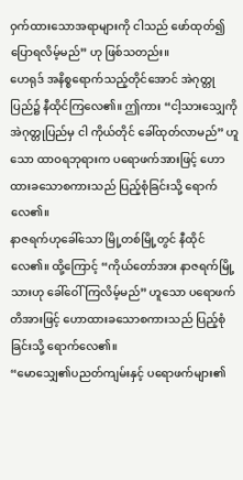ဝှက်ထားသောအရာများကို ငါသည် ဖော်ထုတ်၍ ပြောရလိမ့်မည်” ဟု ဖြစ်သတည်း။
ဟေရုဒ် အနိစ္စရောက်သည့်တိုင်အောင် အဲဂုတ္တုပြည်၌ နီထိုင်ကြလေ၏။ ဤကား “ငါ့သားသျှေကို အဲဂုတ္တုပြည်မှ ငါ ကိုယ်တိုင် ခေါ်ထုတ်လာမည်” ဟူသော ထာဝရဘုရားက ပရောဖက်အားဖြင့် ဟောထားခသောစကားသည် ပြည့်စုံခြင်းသို့ ရောက်လေ၏။
နာဇရက်ဟုခေါ်သော မြို့တစ်မြို့တွင် နီထိုင်လေ၏။ ထို့ကြောင့် “ကိုယ်တော်အား နာဇရက်မြို့သားဟု ခေါ်ဝေါ်ကြလိမ့်မည်” ဟူသော ပရောဖက်တိအားဖြင့် ဟောထားခသောစကားသည် ပြည့်စုံခြင်းသို့ ရောက်လေ၏။
“မောသျှေ၏ပညတ်ကျမ်းနှင့် ပရောဖက်များ၏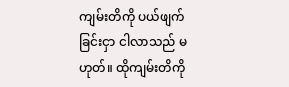ကျမ်းတိကို ပယ်ဖျက်ခြင်းငှာ ငါလာသည် မဟုတ်။ ထိုကျမ်းတိကို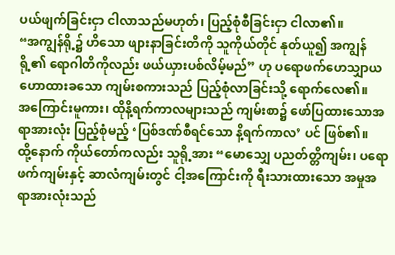ပယ်ဖျက်ခြင်းငှာ ငါလာသည်မဟုတ်၊ ပြည့်စုံစီခြင်းငှာ ငါလာ၏။
“အကျွန်ရို့၌ ဟိသော ဖျားနာခြင်းတိကို သူကိုယ်တိုင် နုတ်ယူ၍ အကျွန်ရို့၏ ရောဂါတိကိုလည်း ဖယ်ယှားပစ်လိမ့်မည်” ဟု ပရောဖက်ဟေသျှာယ ဟောထားခသော ကျမ်းစကားသည် ပြည့်စုံလာခြင်းသို့ ရောက်လေ၏။
အကြောင်းမူကား၊ ထိုနိ့ရက်ကာလများသည် ကျမ်းစာ၌ ဖော်ပြထားသောအရာအားလုံး ပြည့်စုံမည့် ‘ပြစ်ဒဏ်စီရင်သော နိ့ရက်ကာလ’ ပင် ဖြစ်၏။
ထို့နောက် ကိုယ်တော်ကလည်း သူရို့အား “မောသျှေ ပညတ်တ္တိကျမ်း၊ ပရောဖက်ကျမ်းနှင့် ဆာလံကျမ်းတွင် ငါ့အကြောင်းကို ရီးသားထားသော အမှုအရာအားလုံးသည်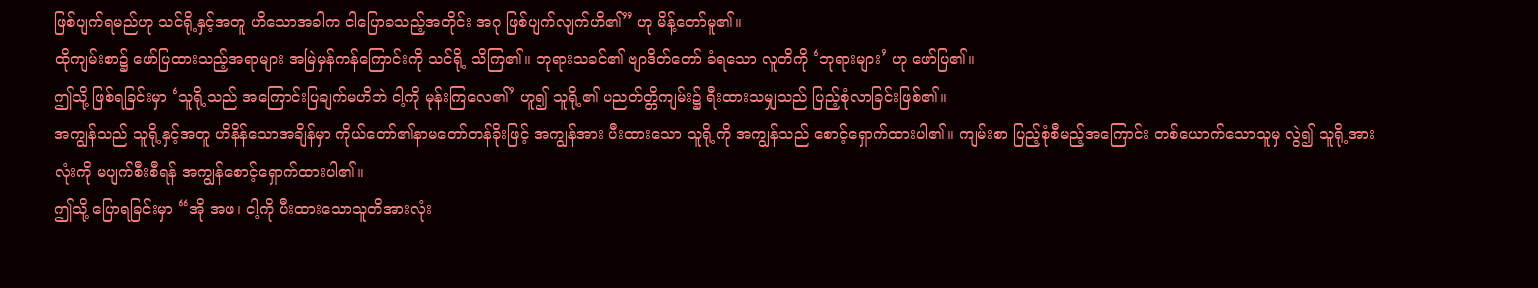ဖြစ်ပျက်ရမည်ဟု သင်ရို့နှင့်အတူ ဟိသောအခါက ငါပြောခသည့်အတိုင်း အဂု ဖြစ်ပျက်လျက်ဟိ၏” ဟု မိန့်တော်မူ၏။
ထိုကျမ်းစာ၌ ဖော်ပြထားသည့်အရာများ အမြဲမှန်ကန်ကြောင်းကို သင်ရို့ သိကြ၏။ ဘုရားသခင်၏ ဗျာဒိတ်တော် ခံရသော လူတိကို ‘ဘုရားများ’ ဟု ဖော်ပြ၏။
ဤသို့ ဖြစ်ရခြင်းမှာ ‘သူရို့သည် အကြောင်းပြချက်မဟိဘဲ ငါ့ကို မုန်းကြလေ၏’ ဟူ၍ သူရို့၏ ပညတ်တ္တိကျမ်း၌ ရီးထားသမျှသည် ပြည့်စုံလာခြင်းဖြစ်၏။
အကျွန်သည် သူရို့နှင့်အတူ ဟိနိန်သောအချိန်မှာ ကိုယ်တော်၏နာမတော်တန်ခိုးဖြင့် အကျွန်အား ပီးထားသော သူရို့ကို အကျွန်သည် စောင့်ရှောက်ထားပါ၏။ ကျမ်းစာ ပြည့်စုံစီမည့်အကြောင်း တစ်ယောက်သောသူမှ လွဲ၍ သူရို့အားလုံးကို မပျက်စီးစီရန် အကျွန်စောင့်ရှောက်ထားပါ၏။
ဤသို့ ပြောရခြင်းမှာ “အို အဖ၊ ငါ့ကို ပီးထားသောသူတိအားလုံး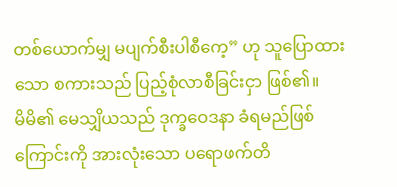တစ်ယောက်မျှ မပျက်စီးပါစီကေ့” ဟု သူပြောထားသော စကားသည် ပြည့်စုံလာစီခြင်းငှာ ဖြစ်၏။
မိမိ၏ မေသျှိယသည် ဒုက္ခဝေဒနာ ခံရမည်ဖြစ်ကြောင်းကို အားလုံးသော ပရောဖက်တိ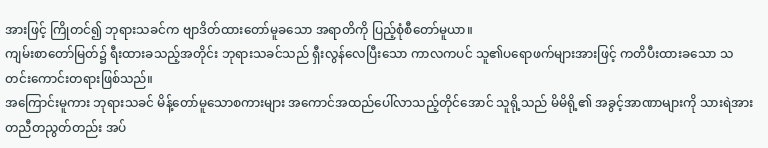အားဖြင့် ကြိုတင်၍ ဘုရားသခင်က ဗျာဒိတ်ထားတော်မူခသော အရာတိကို ပြည့်စုံစီတော်မူယာ။
ကျမ်းစာတော်မြတ်၌ ရီးထားခသည့်အတိုင်း ဘုရားသခင်သည် ရှီးလွန်လေပြီးသော ကာလကပင် သူ၏ပရောဖက်များအားဖြင့် ကတိပီးထားခသော သတင်းကောင်းတရားဖြစ်သည်။
အကြောင်းမူကား ဘုရားသခင် မိန့်တော်မူသောစကားများ အကောင်အထည်ပေါ်လာသည့်တိုင်အောင် သူရို့သည် မိမိရို့၏ အခွင့်အာဏာများကို သားရဲအား တညီတညွတ်တည်း အပ်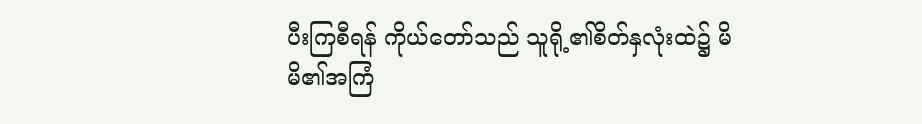ပီးကြစီရန် ကိုယ်တော်သည် သူရို့၏စိတ်နှလုံးထဲ၌ မိမိ၏အကြံ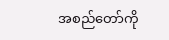အစည်တော်ကို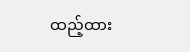ထည့်ထား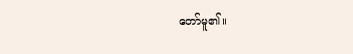တော်မူ၏။